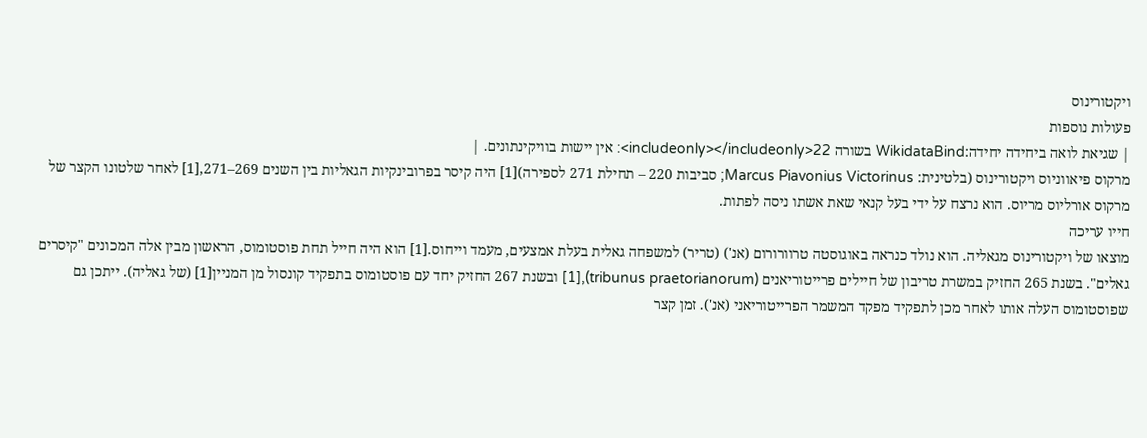ויקטורינוס
פעולות נוספות
| שגיאת לואה ביחידה יחידה:WikidataBind בשורה 22<includeonly></includeonly>: אין יישות בוויקינתונים. |
מרקוס פיאווניוס ויקטורינוס (בלטינית: Marcus Piavonius Victorinus; סביבות 220 – תחילת 271 לספירה)[1] היה קיסר בפרובינקיות הגאליות בין השנים 269–271,[1] לאחר שלטונו הקצר של מרקוס אורליוס מריוס. הוא נרצח על ידי בעל קנאי שאת אשתו ניסה לפתות.
חייו עריכה
מוצאו של ויקטורינוס מגאליה. הוא נולד כנראה באוגוסטה טרוורורום (אנ') (טריר) למשפחה גאלית בעלת אמצעים, מעמד וייחוס.[1] הוא היה חייל תחת פוסטומוס, הראשון מבין אלה המכונים "קיסרים גאלים". בשנת 265 החזיק במשרת טריבון של חיילים פרייטוריאנים (tribunus praetorianorum),[1] ובשנת 267 החזיק יחד עם פוסטומוס בתפקיד קונסול מן המניין[1] (של גאליה). ייתכן גם שפוסטומוס העלה אותו לאחר מכן לתפקיד מפקד המשמר הפרייטוריאני (אנ'). זמן קצר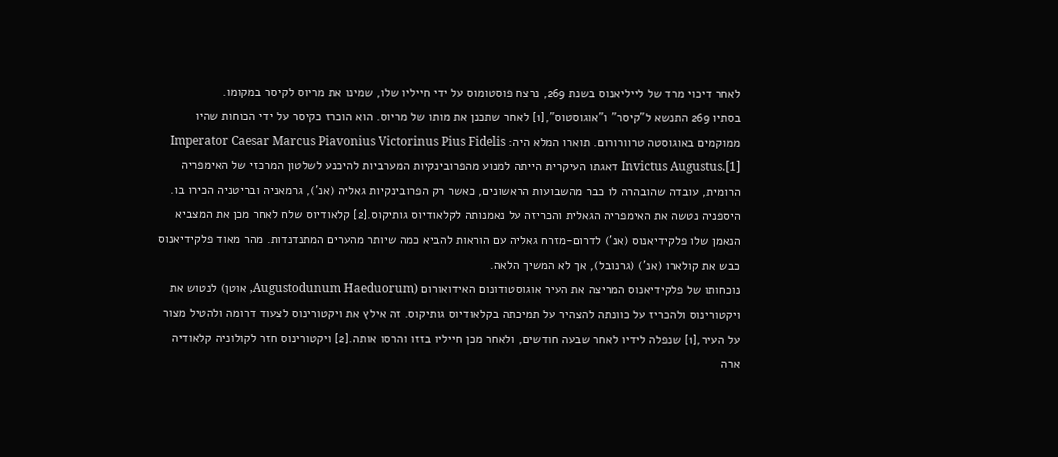לאחר דיכוי מרד של לייליאנוס בשנת 269, נרצח פוסטומוס על ידי חייליו שלו, שמינו את מריוס לקיסר במקומו.
בסתיו 269 התנשא ל"קיסר" ו"אוגוסטוס",[1] לאחר שתכנן את מותו של מריוס. הוא הוכרז כקיסר על ידי הכוחות שהיו ממוקמים באוגוסטה טרוורורום. תוארו המלא היה: Imperator Caesar Marcus Piavonius Victorinus Pius Fidelis Invictus Augustus.[1] דאגתו העיקרית הייתה למנוע מהפרובינקיות המערביות להיכנע לשלטון המרכזי של האימפריה הרומית, עובדה שהובהרה לו כבר מהשבועות הראשונים, כאשר רק הפרובינקיות גאליה (אנ'), גרמאניה ובריטניה הכירו בו. היספניה נטשה את האימפריה הגאלית והכריזה על נאמנותה לקלאודיוס גותיקוס.[2] קלאודיוס שלח לאחר מכן את המצביא הנאמן שלו פלקידיאנוס (אנ') לדרום-מזרח גאליה עם הוראות להביא כמה שיותר מהערים המתנדנדות. מהר מאוד פלקידיאנוס כבש את קולארו (אנ') (גרנובל), אך לא המשיך הלאה.
נוכחותו של פלקידיאנוס המריצה את העיר אוגוסטודונום האידואורום (Augustodunum Haeduorum, אוטן) לנטוש את ויקטורינוס ולהכריז על כוונתה להצהיר על תמיכתה בקלאודיוס גותיקוס. זה אילץ את ויקטורינוס לצעוד דרומה ולהטיל מצור על העיר,[1] שנפלה לידיו לאחר שבעה חודשים, ולאחר מכן חייליו בזזו והרסו אותה.[2] ויקטורינוס חזר לקולוניה קלאודיה ארה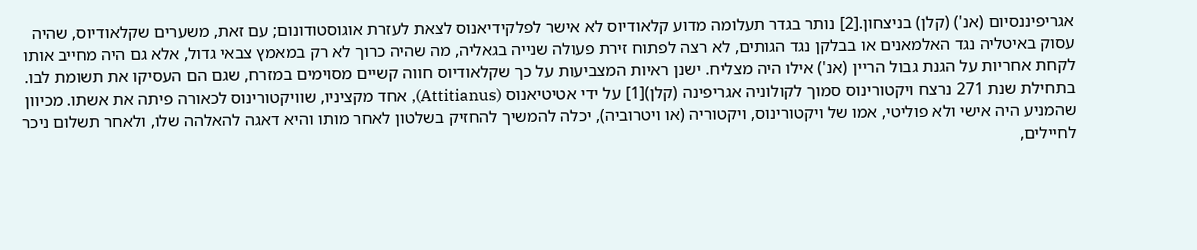אגריפיננסיום (אנ') (קלן) בניצחון.[2] נותר בגדר תעלומה מדוע קלאודיוס לא אישר לפלקידיאנוס לצאת לעזרת אוגוסטודונום; עם זאת, משערים שקלאודיוס, שהיה עסוק באיטליה נגד האלמאנים או בבלקן נגד הגותים, לא רצה לפתוח זירת פעולה שנייה בגאליה, מה שהיה כרוך לא רק במאמץ צבאי גדול, אלא גם היה מחייב אותו לקחת אחריות על הגנת גבול הריין (אנ') אילו היה מצליח. ישנן ראיות המצביעות על כך שקלאודיוס חווה קשיים מסוימים במזרח, שגם הם העסיקו את תשומת לבו.
בתחילת שנת 271 נרצח ויקטורינוס סמוך לקולוניה אגריפינה (קלן)[1] על ידי אטיטיאנוס (Attitianus), אחד מקציניו, שוויקטורינוס לכאורה פיתה את אשתו. מכיוון שהמניע היה אישי ולא פוליטי, אמו של ויקטורינוס, ויקטוריה (או ויטרוביה), יכלה להמשיך להחזיק בשלטון לאחר מותו והיא דאגה להאלהה שלו, ולאחר תשלום ניכר לחיילים,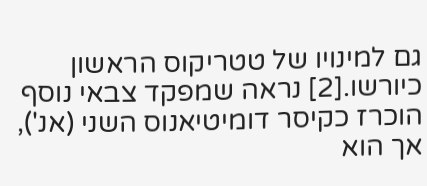גם למינויו של טטריקוס הראשון כיורשו.[2] נראה שמפקד צבאי נוסף הוכרז כקיסר דומיטיאנוס השני (אנ'), אך הוא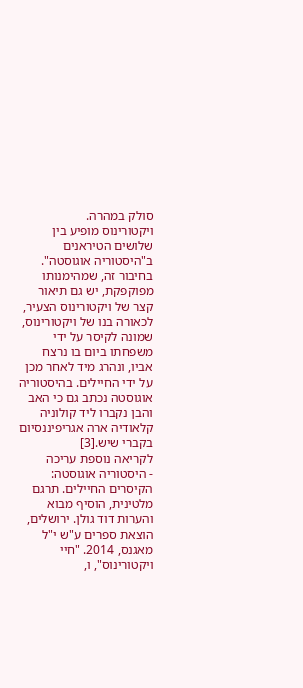סולק במהרה.
ויקטורינוס מופיע בין שלושים הטיראנים ב"היסטוריה אוגוסטה". בחיבור זה, שמהימנותו מפוקפקת, יש גם תיאור קצר של ויקטורינוס הצעיר, לכאורה בנו של ויקטורינוס, שמונה לקיסר על ידי משפחתו ביום בו נרצח אביו, ונהרג מיד לאחר מכן על ידי החיילים. בהיסטוריה אוגוסטה נכתב גם כי האב והבן נקברו ליד קולוניה קלאודיה ארה אגריפיננסיום בקברי שיש.[3]
לקריאה נוספת עריכה
- היסטוריה אוגוסטה: הקיסרים החיילים. תרגם מלטינית, הוסיף מבוא והערות דוד גולן. ירושלים, הוצאת ספרים ע"ש י"ל מאגנס, 2014. "חיי ויקטורינוס", ו,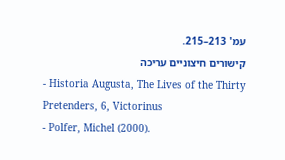עמ' 213–215.
קישורים חיצוניים עריכה
- Historia Augusta, The Lives of the Thirty Pretenders, 6, Victorinus
- Polfer, Michel (2000).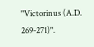"Victorinus (A.D. 269-271)".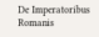De Imperatoribus Romanis